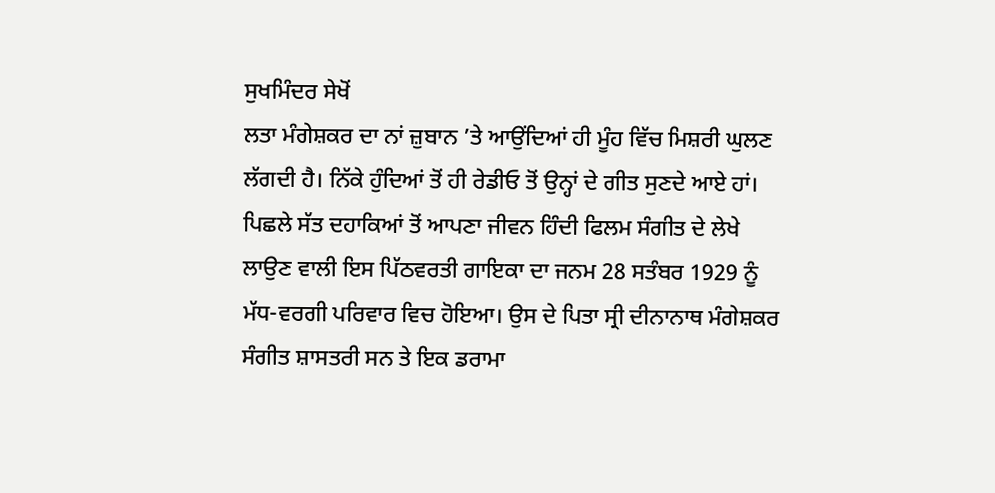ਸੁਖਮਿੰਦਰ ਸੇਖੋਂ
ਲਤਾ ਮੰਗੇਸ਼ਕਰ ਦਾ ਨਾਂ ਜ਼ੁਬਾਨ ’ਤੇ ਆਉਂਦਿਆਂ ਹੀ ਮੂੰਹ ਵਿੱਚ ਮਿਸ਼ਰੀ ਘੁਲਣ ਲੱਗਦੀ ਹੈ। ਨਿੱਕੇ ਹੁੰਦਿਆਂ ਤੋਂ ਹੀ ਰੇਡੀਓ ਤੋਂ ਉਨ੍ਹਾਂ ਦੇ ਗੀਤ ਸੁਣਦੇ ਆਏ ਹਾਂ। ਪਿਛਲੇ ਸੱਤ ਦਹਾਕਿਆਂ ਤੋਂ ਆਪਣਾ ਜੀਵਨ ਹਿੰਦੀ ਫਿਲਮ ਸੰਗੀਤ ਦੇ ਲੇਖੇ ਲਾਉਣ ਵਾਲੀ ਇਸ ਪਿੱਠਵਰਤੀ ਗਾਇਕਾ ਦਾ ਜਨਮ 28 ਸਤੰਬਰ 1929 ਨੂੰ ਮੱਧ-ਵਰਗੀ ਪਰਿਵਾਰ ਵਿਚ ਹੋਇਆ। ਉਸ ਦੇ ਪਿਤਾ ਸ੍ਰੀ ਦੀਨਾਨਾਥ ਮੰਗੇਸ਼ਕਰ ਸੰਗੀਤ ਸ਼ਾਸਤਰੀ ਸਨ ਤੇ ਇਕ ਡਰਾਮਾ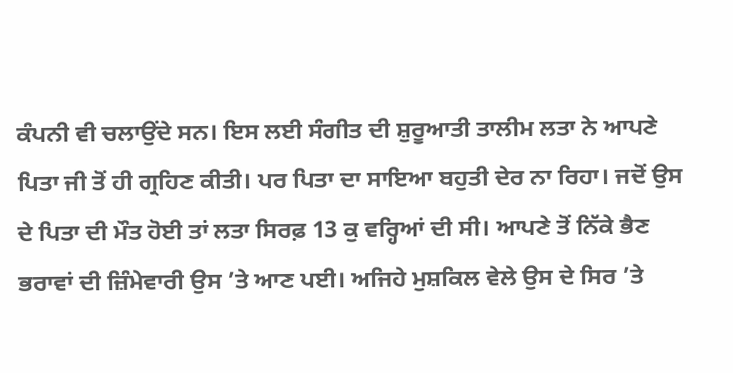ਕੰਪਨੀ ਵੀ ਚਲਾਉਂਦੇ ਸਨ। ਇਸ ਲਈ ਸੰਗੀਤ ਦੀ ਸ਼ੁਰੂਆਤੀ ਤਾਲੀਮ ਲਤਾ ਨੇ ਆਪਣੇ ਪਿਤਾ ਜੀ ਤੋਂ ਹੀ ਗ੍ਰਹਿਣ ਕੀਤੀ। ਪਰ ਪਿਤਾ ਦਾ ਸਾਇਆ ਬਹੁਤੀ ਦੇਰ ਨਾ ਰਿਹਾ। ਜਦੋਂ ਉਸ ਦੇ ਪਿਤਾ ਦੀ ਮੌਤ ਹੋਈ ਤਾਂ ਲਤਾ ਸਿਰਫ਼ 13 ਕੁ ਵਰ੍ਹਿਆਂ ਦੀ ਸੀ। ਆਪਣੇ ਤੋਂ ਨਿੱਕੇ ਭੈਣ ਭਰਾਵਾਂ ਦੀ ਜ਼ਿੰਮੇਵਾਰੀ ਉਸ ’ਤੇ ਆਣ ਪਈ। ਅਜਿਹੇ ਮੁਸ਼ਕਿਲ ਵੇਲੇ ਉਸ ਦੇ ਸਿਰ ’ਤੇ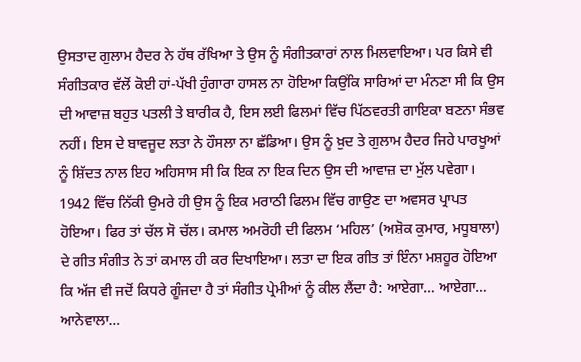ਉਸਤਾਦ ਗੁਲਾਮ ਹੈਦਰ ਨੇ ਹੱਥ ਰੱਖਿਆ ਤੇ ਉਸ ਨੂੰ ਸੰਗੀਤਕਾਰਾਂ ਨਾਲ ਮਿਲਵਾਇਆ। ਪਰ ਕਿਸੇ ਵੀ ਸੰਗੀਤਕਾਰ ਵੱਲੋਂ ਕੋਈ ਹਾਂ-ਪੱਖੀ ਹੁੰਗਾਰਾ ਹਾਸਲ ਨਾ ਹੋਇਆ ਕਿਉਂਕਿ ਸਾਰਿਆਂ ਦਾ ਮੰਨਣਾ ਸੀ ਕਿ ਉਸ ਦੀ ਆਵਾਜ਼ ਬਹੁਤ ਪਤਲੀ ਤੇ ਬਾਰੀਕ ਹੈ, ਇਸ ਲਈ ਫਿਲਮਾਂ ਵਿੱਚ ਪਿੱਠਵਰਤੀ ਗਾਇਕਾ ਬਣਨਾ ਸੰਭਵ ਨਹੀਂ। ਇਸ ਦੇ ਬਾਵਜੂਦ ਲਤਾ ਨੇ ਹੌਸਲਾ ਨਾ ਛੱਡਿਆ। ਉਸ ਨੂੰ ਖ਼ੁਦ ਤੇ ਗੁਲਾਮ ਹੈਦਰ ਜਿਹੇ ਪਾਰਖੂਆਂ ਨੂੰ ਸ਼ਿੱਦਤ ਨਾਲ ਇਹ ਅਹਿਸਾਸ ਸੀ ਕਿ ਇਕ ਨਾ ਇਕ ਦਿਨ ਉਸ ਦੀ ਆਵਾਜ਼ ਦਾ ਮੁੱਲ ਪਵੇਗਾ। 1942 ਵਿੱਚ ਨਿੱਕੀ ਉਮਰੇ ਹੀ ਉਸ ਨੂੰ ਇਕ ਮਰਾਠੀ ਫਿਲਮ ਵਿੱਚ ਗਾਉਣ ਦਾ ਅਵਸਰ ਪ੍ਰਾਪਤ ਹੋਇਆ। ਫਿਰ ਤਾਂ ਚੱਲ ਸੋ ਚੱਲ। ਕਮਾਲ ਅਮਰੋਹੀ ਦੀ ਫਿਲਮ ‘ਮਹਿਲ’ (ਅਸ਼ੋਕ ਕੁਮਾਰ, ਮਧੂਬਾਲਾ) ਦੇ ਗੀਤ ਸੰਗੀਤ ਨੇ ਤਾਂ ਕਮਾਲ ਹੀ ਕਰ ਦਿਖਾਇਆ। ਲਤਾ ਦਾ ਇਕ ਗੀਤ ਤਾਂ ਇੰਨਾ ਮਸ਼ਹੂਰ ਹੋਇਆ ਕਿ ਅੱਜ ਵੀ ਜਦੋਂ ਕਿਧਰੇ ਗੂੰਜਦਾ ਹੈ ਤਾਂ ਸੰਗੀਤ ਪ੍ਰੇਮੀਆਂ ਨੂੰ ਕੀਲ ਲੈਂਦਾ ਹੈ: ਆਏਗਾ… ਆਏਗਾ… ਆਨੇਵਾਲਾ…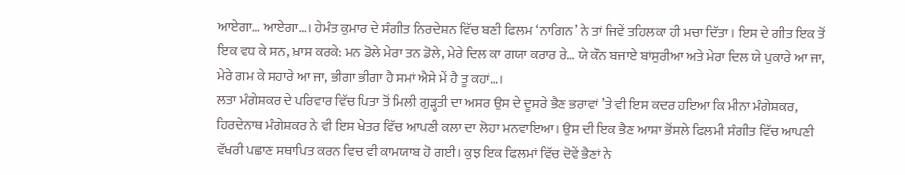ਆਏਗਾ… ਆਏਗਾ…। ਹੇਮੰਤ ਕੁਮਾਰ ਦੇ ਸੰਗੀਤ ਨਿਰਦੇਸ਼ਨ ਵਿੱਚ ਬਣੀ ਫਿਲਮ ‘ਨਾਗਿਨ’ ਨੇ ਤਾਂ ਜਿਵੇਂ ਤਹਿਲਕਾ ਹੀ ਮਚਾ ਦਿੱਤਾ। ਇਸ ਦੇ ਗੀਤ ਇਕ ਤੋਂ ਇਕ ਵਧ ਕੇ ਸਨ, ਖ਼ਾਸ ਕਰਕੇ: ਮਨ ਡੋਲੇ ਮੇਰਾ ਤਨ ਡੋਲੇ, ਮੇਰੇ ਦਿਲ ਕਾ ਗਯਾ ਕਰਾਰ ਰੇ… ਯੇ ਕੌਨ ਬਜਾਏ ਬਾਂਸੁਰੀਆ ਅਤੇ ਮੇਰਾ ਦਿਲ ਯੇ ਪੁਕਾਰੇ ਆ ਜਾ, ਮੇਰੇ ਗਮ ਕੇ ਸਹਾਰੇ ਆ ਜਾ, ਭੀਗਾ ਭੀਗਾ ਹੈ ਸਮਾਂ ਐਸੇ ਮੇਂ ਹੈ ਤੂ ਕਹਾਂ…।
ਲਤਾ ਮੰਗੇਸ਼ਕਰ ਦੇ ਪਰਿਵਾਰ ਵਿੱਚ ਪਿਤਾ ਤੋਂ ਮਿਲੀ ਗੁੜ੍ਹਤੀ ਦਾ ਅਸਰ ਉਸ ਦੇ ਦੂਸਰੇ ਭੈਣ ਭਰਾਵਾਂ ’ਤੇ ਵੀ ਇਸ ਕਦਰ ਹਇਆ ਕਿ ਮੀਨਾ ਮੰਗੇਸ਼ਕਰ, ਹਿਰਦੇਨਾਥ ਮੰਗੇਸ਼ਕਰ ਨੇ ਵੀ ਇਸ ਖੇਤਰ ਵਿੱਚ ਆਪਣੀ ਕਲਾ ਦਾ ਲੋਹਾ ਮਨਵਾਇਆ। ਉਸ ਦੀ ਇਕ ਭੈਣ ਆਸ਼ਾ ਭੋਂਸਲੇ ਫਿਲਮੀ ਸੰਗੀਤ ਵਿੱਚ ਆਪਣੀ ਵੱਖਰੀ ਪਛਾਣ ਸਥਾਪਿਤ ਕਰਨ ਵਿਚ ਵੀ ਕਾਮਯਾਬ ਹੋ ਗਈ। ਕੁਝ ਇਕ ਫਿਲਮਾਂ ਵਿੱਚ ਦੋਵੇਂ ਭੈਣਾਂ ਨੇ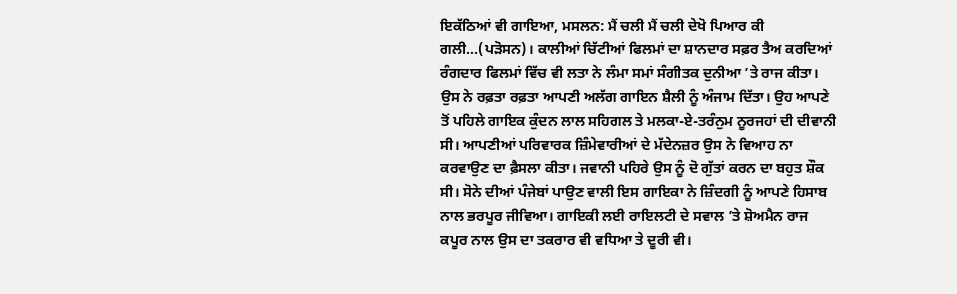ਇਕੱਠਿਆਂ ਵੀ ਗਾਇਆ, ਮਸਲਨ: ਮੈਂ ਚਲੀ ਮੈਂ ਚਲੀ ਦੇਖੋ ਪਿਆਰ ਕੀ ਗਲੀ…(ਪੜੋਸਨ)। ਕਾਲੀਆਂ ਚਿੱਟੀਆਂ ਫਿਲਮਾਂ ਦਾ ਸ਼ਾਨਦਾਰ ਸਫ਼ਰ ਤੈਅ ਕਰਦਿਆਂ ਰੰਗਦਾਰ ਫਿਲਮਾਂ ਵਿੱਚ ਵੀ ਲਤਾ ਨੇ ਲੰਮਾ ਸਮਾਂ ਸੰਗੀਤਕ ਦੁਨੀਆ ’ਤੇ ਰਾਜ ਕੀਤਾ। ਉਸ ਨੇ ਰਫ਼ਤਾ ਰਫ਼ਤਾ ਆਪਣੀ ਅਲੱਗ ਗਾਇਨ ਸ਼ੈਲੀ ਨੂੰ ਅੰਜਾਮ ਦਿੱਤਾ। ਉਹ ਆਪਣੇ ਤੋਂ ਪਹਿਲੇ ਗਾਇਕ ਕੁੰਦਨ ਲਾਲ ਸਹਿਗਲ ਤੇ ਮਲਕਾ-ਏ-ਤਰੰਨੁਮ ਨੂਰਜਹਾਂ ਦੀ ਦੀਵਾਨੀ ਸੀ। ਆਪਣੀਆਂ ਪਰਿਵਾਰਕ ਜ਼ਿੰਮੇਵਾਰੀਆਂ ਦੇ ਮੱਦੇਨਜ਼ਰ ਉਸ ਨੇ ਵਿਆਹ ਨਾ ਕਰਵਾਉਣ ਦਾ ਫ਼ੈਸਲਾ ਕੀਤਾ। ਜਵਾਨੀ ਪਹਿਰੇ ਉਸ ਨੂੰ ਦੋ ਗੁੱਤਾਂ ਕਰਨ ਦਾ ਬਹੁਤ ਸ਼ੌਕ ਸੀ। ਸੋਨੇ ਦੀਆਂ ਪੰਜੇਬਾਂ ਪਾਉਣ ਵਾਲੀ ਇਸ ਗਾਇਕਾ ਨੇ ਜ਼ਿੰਦਗੀ ਨੂੰ ਆਪਣੇ ਹਿਸਾਬ ਨਾਲ ਭਰਪੂਰ ਜੀਵਿਆ। ਗਾਇਕੀ ਲਈ ਰਾਇਲਟੀ ਦੇ ਸਵਾਲ ’ਤੇ ਸ਼ੋਅਮੈਨ ਰਾਜ ਕਪੂਰ ਨਾਲ ਉਸ ਦਾ ਤਕਰਾਰ ਵੀ ਵਧਿਆ ਤੇ ਦੂਰੀ ਵੀ।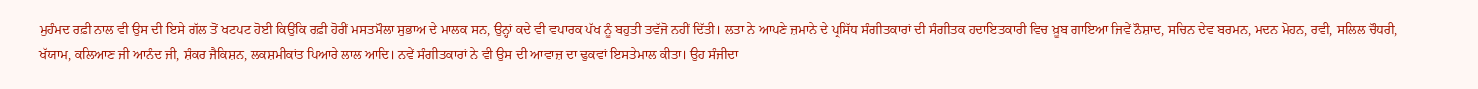ਮੁਹੰਮਦ ਰਫ਼ੀ ਨਾਲ ਵੀ ਉਸ ਦੀ ਇਸੇ ਗੱਲ ਤੋਂ ਖਟਪਟ ਹੋਈ ਕਿਉਂਕਿ ਰਫ਼ੀ ਹੋਰੀਂ ਮਸਤਮੌਲਾ ਸੁਭਾਅ ਦੇ ਮਾਲਕ ਸਨ, ਉਨ੍ਹਾਂ ਕਦੇ ਵੀ ਵਪਾਰਕ ਪੱਖ ਨੂੰ ਬਹੁਤੀ ਤਵੱਜੋ ਨਹੀਂ ਦਿੱਤੀ। ਲਤਾ ਨੇ ਆਪਣੇ ਜ਼ਮਾਨੇ ਦੇ ਪ੍ਰਸਿੱਧ ਸੰਗੀਤਕਾਰਾਂ ਦੀ ਸੰਗੀਤਕ ਹਦਾਇਤਕਾਰੀ ਵਿਚ ਖ਼ੂਬ ਗਾਇਆ ਜਿਵੇਂ ਨੌਸ਼ਾਦ, ਸਚਿਨ ਦੇਵ ਬਰਮਨ, ਮਦਨ ਮੋਹਨ, ਰਵੀ, ਸਲਿਲ ਚੌਧਰੀ, ਖੱਯਾਮ, ਕਲਿਆਣ ਜੀ ਆਨੰਦ ਜੀ, ਸ਼ੰਕਰ ਜੈਕਿਸ਼ਨ, ਲਕਸ਼ਮੀਕਾਂਤ ਪਿਆਰੇ ਲਾਲ ਆਦਿ। ਨਵੇਂ ਸੰਗੀਤਕਾਰਾਂ ਨੇ ਵੀ ਉਸ ਦੀ ਆਵਾਜ਼ ਦਾ ਢੁਕਵਾਂ ਇਸਤੇਮਾਲ ਕੀਤਾ। ਉਹ ਸੰਜੀਦਾ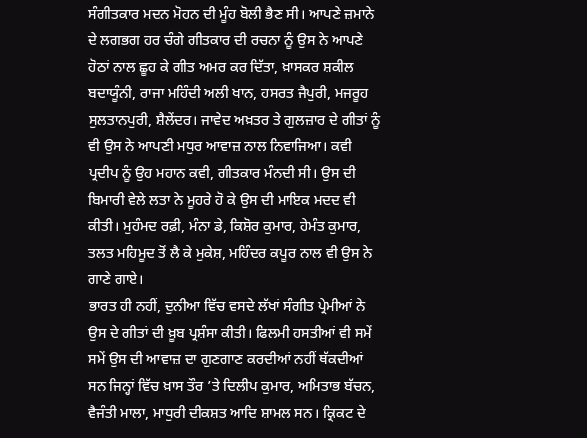ਸੰਗੀਤਕਾਰ ਮਦਨ ਮੋਹਨ ਦੀ ਮੂੰਹ ਬੋਲੀ ਭੈਣ ਸੀ। ਆਪਣੇ ਜ਼ਮਾਨੇ ਦੇ ਲਗਭਗ ਹਰ ਚੰਗੇ ਗੀਤਕਾਰ ਦੀ ਰਚਨਾ ਨੂੰ ਉਸ ਨੇ ਆਪਣੇ ਹੋਠਾਂ ਨਾਲ ਛੂਹ ਕੇ ਗੀਤ ਅਮਰ ਕਰ ਦਿੱਤਾ, ਖ਼ਾਸਕਰ ਸ਼ਕੀਲ ਬਦਾਯੂੰਨੀ, ਰਾਜਾ ਮਹਿੰਦੀ ਅਲੀ ਖਾਨ, ਹਸਰਤ ਜੈਪੁਰੀ, ਮਜਰੂਹ ਸੁਲਤਾਨਪੁਰੀ, ਸ਼ੈਲੇਂਦਰ। ਜਾਵੇਦ ਅਖ਼ਤਰ ਤੇ ਗੁਲਜ਼ਾਰ ਦੇ ਗੀਤਾਂ ਨੂੰ ਵੀ ਉਸ ਨੇ ਆਪਣੀ ਮਧੁਰ ਆਵਾਜ਼ ਨਾਲ ਨਿਵਾਜਿਆ। ਕਵੀ ਪ੍ਰਦੀਪ ਨੂੰ ਉਹ ਮਹਾਨ ਕਵੀ, ਗੀਤਕਾਰ ਮੰਨਦੀ ਸੀ। ਉਸ ਦੀ ਬਿਮਾਰੀ ਵੇਲੇ ਲਤਾ ਨੇ ਮੂਹਰੇ ਹੋ ਕੇ ਉਸ ਦੀ ਮਾਇਕ ਮਦਦ ਵੀ ਕੀਤੀ। ਮੁਹੰਮਦ ਰਫ਼ੀ, ਮੰਨਾ ਡੇ, ਕਿਸ਼ੋਰ ਕੁਮਾਰ, ਹੇਮੰਤ ਕੁਮਾਰ, ਤਲਤ ਮਹਿਮੂਦ ਤੋਂ ਲੈ ਕੇ ਮੁਕੇਸ਼, ਮਹਿੰਦਰ ਕਪੂਰ ਨਾਲ ਵੀ ਉਸ ਨੇ ਗਾਣੇ ਗਾਏ।
ਭਾਰਤ ਹੀ ਨਹੀਂ, ਦੁਨੀਆ ਵਿੱਚ ਵਸਦੇ ਲੱਖਾਂ ਸੰਗੀਤ ਪ੍ਰੇਮੀਆਂ ਨੇ ਉਸ ਦੇ ਗੀਤਾਂ ਦੀ ਖ਼ੂਬ ਪ੍ਰਸ਼ੰਸਾ ਕੀਤੀ। ਫਿਲਮੀ ਹਸਤੀਆਂ ਵੀ ਸਮੇਂ ਸਮੇਂ ਉਸ ਦੀ ਆਵਾਜ਼ ਦਾ ਗੁਣਗਾਣ ਕਰਦੀਆਂ ਨਹੀਂ ਥੱਕਦੀਆਂ ਸਨ ਜਿਨ੍ਹਾਂ ਵਿੱਚ ਖ਼ਾਸ ਤੌਰ ’ਤੇ ਦਿਲੀਪ ਕੁਮਾਰ, ਅਮਿਤਾਭ ਬੱਚਨ, ਵੈਜੰਤੀ ਮਾਲਾ, ਮਾਧੁਰੀ ਦੀਕਸ਼ਤ ਆਦਿ ਸ਼ਾਮਲ ਸਨ। ਕ੍ਰਿਕਟ ਦੇ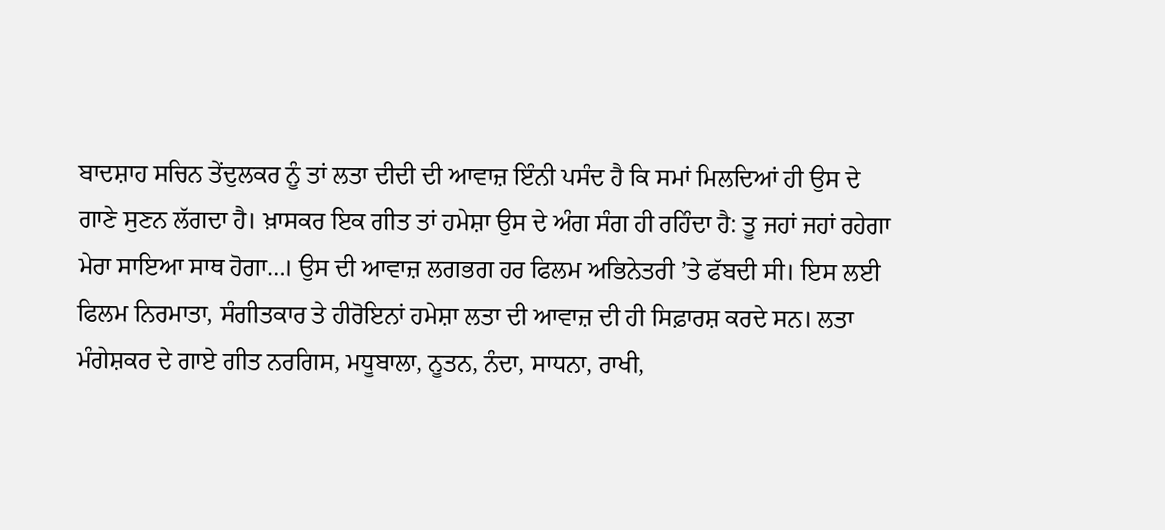ਬਾਦਸ਼ਾਹ ਸਚਿਨ ਤੇਂਦੁਲਕਰ ਨੂੰ ਤਾਂ ਲਤਾ ਦੀਦੀ ਦੀ ਆਵਾਜ਼ ਇੰਨੀ ਪਸੰਦ ਹੈ ਕਿ ਸਮਾਂ ਮਿਲਦਿਆਂ ਹੀ ਉਸ ਦੇ ਗਾਣੇ ਸੁਣਨ ਲੱਗਦਾ ਹੈ। ਖ਼ਾਸਕਰ ਇਕ ਗੀਤ ਤਾਂ ਹਮੇਸ਼ਾ ਉਸ ਦੇ ਅੰਗ ਸੰਗ ਹੀ ਰਹਿੰਦਾ ਹੈ: ਤੂ ਜਹਾਂ ਜਹਾਂ ਰਹੇਗਾ ਮੇਰਾ ਸਾਇਆ ਸਾਥ ਹੋਗਾ…। ਉਸ ਦੀ ਆਵਾਜ਼ ਲਗਭਗ ਹਰ ਫਿਲਮ ਅਭਿਨੇਤਰੀ ’ਤੇ ਫੱਬਦੀ ਸੀ। ਇਸ ਲਈ ਫਿਲਮ ਨਿਰਮਾਤਾ, ਸੰਗੀਤਕਾਰ ਤੇ ਹੀਰੋਇਨਾਂ ਹਮੇਸ਼ਾ ਲਤਾ ਦੀ ਆਵਾਜ਼ ਦੀ ਹੀ ਸਿਫ਼ਾਰਸ਼ ਕਰਦੇ ਸਨ। ਲਤਾ ਮੰਗੇਸ਼ਕਰ ਦੇ ਗਾਏ ਗੀਤ ਨਰਗਿਸ, ਮਧੂਬਾਲਾ, ਨੂਤਨ, ਨੰਦਾ, ਸਾਧਨਾ, ਰਾਖੀ,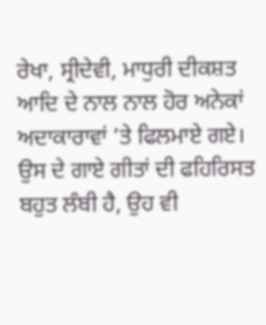ਰੇਖਾ, ਸ੍ਰੀਦੇਵੀ, ਮਾਧੁਰੀ ਦੀਕਸ਼ਤ ਆਦਿ ਦੇ ਨਾਲ ਨਾਲ ਹੋਰ ਅਨੇਕਾਂ ਅਦਾਕਾਰਾਵਾਂ ’ਤੇ ਫਿਲਮਾਏ ਗਏ। ਉਸ ਦੇ ਗਾਏ ਗੀਤਾਂ ਦੀ ਫਹਿਰਿਸਤ ਬਹੁਤ ਲੰਬੀ ਹੈ, ਉਹ ਵੀ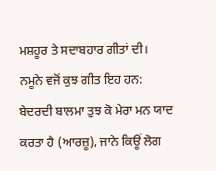ਮਸ਼ਹੂਰ ਤੇ ਸਦਾਬਹਾਰ ਗੀਤਾਂ ਦੀ। ਨਮੂਨੇ ਵਜੋਂ ਕੁਝ ਗੀਤ ਇਹ ਹਨ: ਬੇਦਰਦੀ ਬਾਲਮਾ ਤੁਝ ਕੋ ਮੇਰਾ ਮਨ ਯਾਦ ਕਰਤਾ ਹੈ (ਆਰਜ਼ੂ), ਜਾਨੇ ਕਿਊਂ ਲੋਗ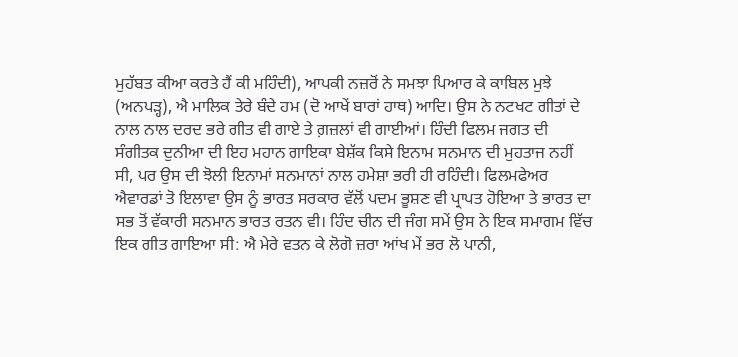ਮੁਹੱਬਤ ਕੀਆ ਕਰਤੇ ਹੈਂ ਕੀ ਮਹਿੰਦੀ), ਆਪਕੀ ਨਜ਼ਰੋਂ ਨੇ ਸਮਝਾ ਪਿਆਰ ਕੇ ਕਾਬਿਲ ਮੁਝੇ (ਅਨਪੜ੍ਹ), ਐ ਮਾਲਿਕ ਤੇਰੇ ਬੰਦੇ ਹਮ (ਦੋ ਆਖੇਂ ਬਾਰਾਂ ਹਾਥ) ਆਦਿ। ਉਸ ਨੇ ਨਟਖਟ ਗੀਤਾਂ ਦੇ ਨਾਲ ਨਾਲ ਦਰਦ ਭਰੇ ਗੀਤ ਵੀ ਗਾਏ ਤੇ ਗ਼ਜ਼ਲਾਂ ਵੀ ਗਾਈਆਂ। ਹਿੰਦੀ ਫਿਲਮ ਜਗਤ ਦੀ ਸੰਗੀਤਕ ਦੁਨੀਆ ਦੀ ਇਹ ਮਹਾਨ ਗਾਇਕਾ ਬੇਸ਼ੱਕ ਕਿਸੇ ਇਨਾਮ ਸਨਮਾਨ ਦੀ ਮੁਹਤਾਜ ਨਹੀਂ ਸੀ, ਪਰ ਉਸ ਦੀ ਝੋਲੀ ਇਨਾਮਾਂ ਸਨਮਾਨਾਂ ਨਾਲ ਹਮੇਸ਼ਾ ਭਰੀ ਹੀ ਰਹਿੰਦੀ। ਫਿਲਮਫੇਅਰ ਐਵਾਰਡਾਂ ਤੋ ਇਲਾਵਾ ਉਸ ਨੂੰ ਭਾਰਤ ਸਰਕਾਰ ਵੱਲੋਂ ਪਦਮ ਭੂਸ਼ਣ ਵੀ ਪ੍ਰਾਪਤ ਹੋਇਆ ਤੇ ਭਾਰਤ ਦਾ ਸਭ ਤੋਂ ਵੱਕਾਰੀ ਸਨਮਾਨ ਭਾਰਤ ਰਤਨ ਵੀ। ਹਿੰਦ ਚੀਨ ਦੀ ਜੰਗ ਸਮੇਂ ਉਸ ਨੇ ਇਕ ਸਮਾਗਮ ਵਿੱਚ ਇਕ ਗੀਤ ਗਾਇਆ ਸੀ: ਐ ਮੇਰੇ ਵਤਨ ਕੇ ਲੋਗੋ ਜ਼ਰਾ ਆਂਖ ਮੇਂ ਭਰ ਲੋ ਪਾਨੀ,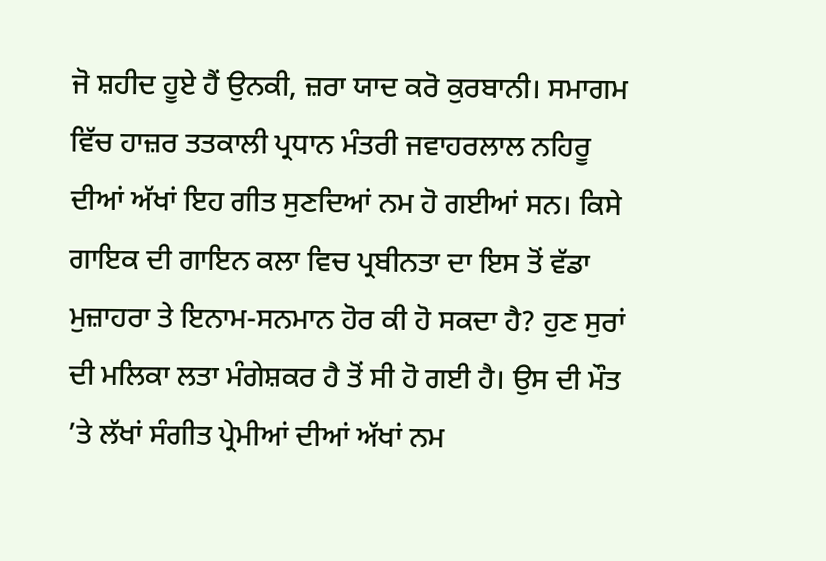ਜੋ ਸ਼ਹੀਦ ਹੂਏ ਹੈਂ ਉਨਕੀ, ਜ਼ਰਾ ਯਾਦ ਕਰੋ ਕੁਰਬਾਨੀ। ਸਮਾਗਮ ਵਿੱਚ ਹਾਜ਼ਰ ਤਤਕਾਲੀ ਪ੍ਰਧਾਨ ਮੰਤਰੀ ਜਵਾਹਰਲਾਲ ਨਹਿਰੂ ਦੀਆਂ ਅੱਖਾਂ ਇਹ ਗੀਤ ਸੁਣਦਿਆਂ ਨਮ ਹੋ ਗਈਆਂ ਸਨ। ਕਿਸੇ ਗਾਇਕ ਦੀ ਗਾਇਨ ਕਲਾ ਵਿਚ ਪ੍ਰਬੀਨਤਾ ਦਾ ਇਸ ਤੋਂ ਵੱਡਾ ਮੁਜ਼ਾਹਰਾ ਤੇ ਇਨਾਮ-ਸਨਮਾਨ ਹੋਰ ਕੀ ਹੋ ਸਕਦਾ ਹੈ? ਹੁਣ ਸੁਰਾਂ ਦੀ ਮਲਿਕਾ ਲਤਾ ਮੰਗੇਸ਼ਕਰ ਹੈ ਤੋਂ ਸੀ ਹੋ ਗਈ ਹੈ। ਉਸ ਦੀ ਮੌਤ ’ਤੇ ਲੱਖਾਂ ਸੰਗੀਤ ਪ੍ਰੇਮੀਆਂ ਦੀਆਂ ਅੱਖਾਂ ਨਮ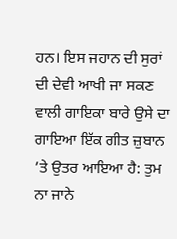ਹਨ। ਇਸ ਜਹਾਨ ਦੀ ਸੁਰਾਂ ਦੀ ਦੇਵੀ ਆਖੀ ਜਾ ਸਕਣ ਵਾਲੀ ਗਾਇਕਾ ਬਾਰੇ ਉਸੇ ਦਾ ਗਾਇਆ ਇੱਕ ਗੀਤ ਜ਼ੁਬਾਨ ’ਤੇ ਉਤਰ ਆਇਆ ਹੈ: ਤੁਮ ਨਾ ਜਾਨੇ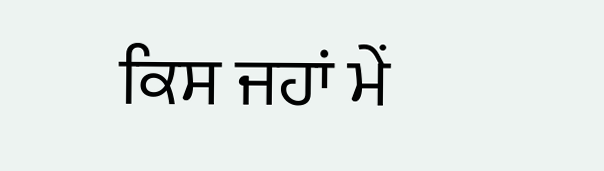ਕਿਸ ਜਹਾਂ ਮੇਂ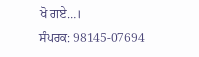ਖੋ ਗਏ…।
ਸੰਪਰਕ: 98145-07694